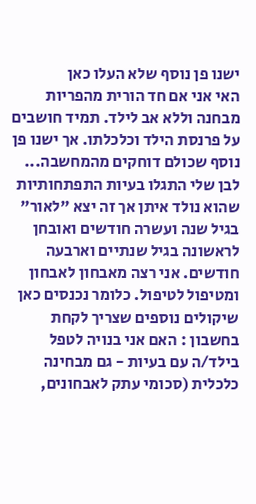ישנו פן נוסף שלא העלו כאן
האי אני אם חד הורית מהפריות מבחנה וללא אב לילד. תמיד חושבים על פרנסת הילד וכלכלתו. אך ישנו פן נוסף שכולם דוחקים מהמחשבה... לבן שלי התגלו בעיות התפתחותיות שהוא נולד איתן אך זה יצא "לאור" בגיל שנה ועשרה חודשים ואובחן לראשונה בגיל שנתיים וארבעה חודשים. אני רצה מאבחון לאבחון ומטיפול לטיפול. כלומר נכנסים כאן שיקולים נוספים שצריך לקחת בחשבון : האם אני בנויה לטפל בילד/ה עם בעיות - גם מבחינה כלכלית (סכומי עתק לאבחונים,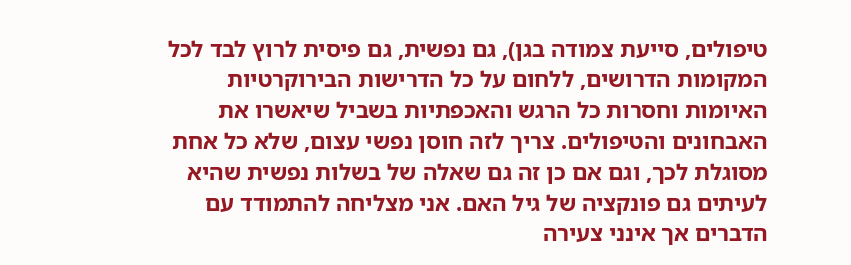טיפולים, סייעת צמודה בגן), גם נפשית, גם פיסית לרוץ לבד לכל המקומות הדרושים, ללחום על כל הדרישות הבירוקרטיות האיומות וחסרות כל הרגש והאכפתיות בשביל שיאשרו את האבחונים והטיפולים. צריך לזה חוסן נפשי עצום, שלא כל אחת מסוגלת לכך, וגם אם כן זה גם שאלה של בשלות נפשית שהיא לעיתים גם פונקציה של גיל האם. אני מצליחה להתמודד עם הדברים אך אינני צעירה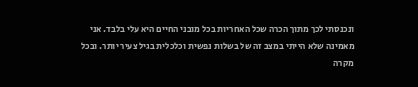ונכנסתי לכך מתוך הכרה שכל האחריות בכל מובני החיים היא עלי בלבד. אני מאמינה שלא הייתי במצב זה של בשלות נפשית וכלכלית בגיל צעיר יותר. ובכל מקרה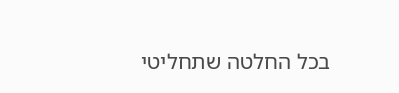בכל החלטה שתחליטי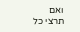ואם תרצי כל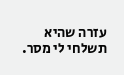עזרה שהיא תשלחי לי מסר.